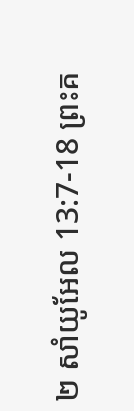២ សាំយូអែល 13:7-18 ព្រះគ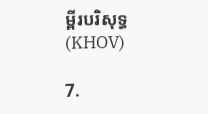ម្ពីរបរិសុទ្ធ (KHOV)

7.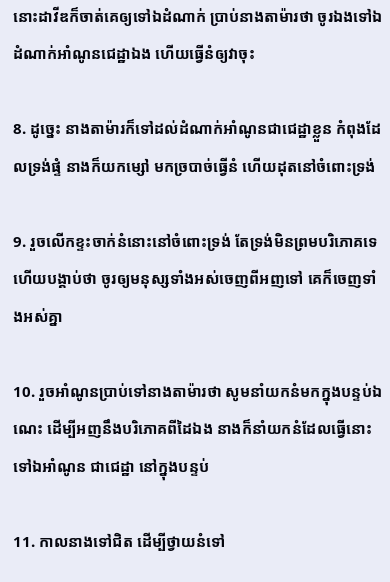នោះដាវីឌក៏ចាត់គេឲ្យទៅឯដំណាក់ ប្រាប់នាងតាម៉ារថា ចូរឯងទៅឯដំណាក់អាំណូនជេដ្ឋាឯង ហើយធ្វើនំឲ្យវាចុះ

8. ដូច្នេះ នាងតាម៉ារក៏ទៅដល់ដំណាក់អាំណូនជាជេដ្ឋាខ្លួន កំពុងដែលទ្រង់ផ្ទំ នាងក៏យកម្សៅ មកច្របាច់ធ្វើនំ ហើយដុតនៅចំពោះទ្រង់

9. រួចលើកខ្ទះចាក់នំនោះនៅចំពោះទ្រង់ តែទ្រង់មិនព្រមបរិភោគទេ ហើយបង្គាប់ថា ចូរឲ្យមនុស្សទាំងអស់ចេញពីអញទៅ គេក៏ចេញទាំងអស់គ្នា

10. រួចអាំណូនប្រាប់ទៅនាងតាម៉ារថា សូមនាំយកនំមកក្នុងបន្ទប់ឯណេះ ដើម្បីអញនឹងបរិភោគពីដៃឯង នាងក៏នាំយកនំដែលធ្វើនោះ ទៅឯអាំណូន ជាជេដ្ឋា នៅក្នុងបន្ទប់

11. កាលនាងទៅជិត ដើម្បីថ្វាយនំទៅ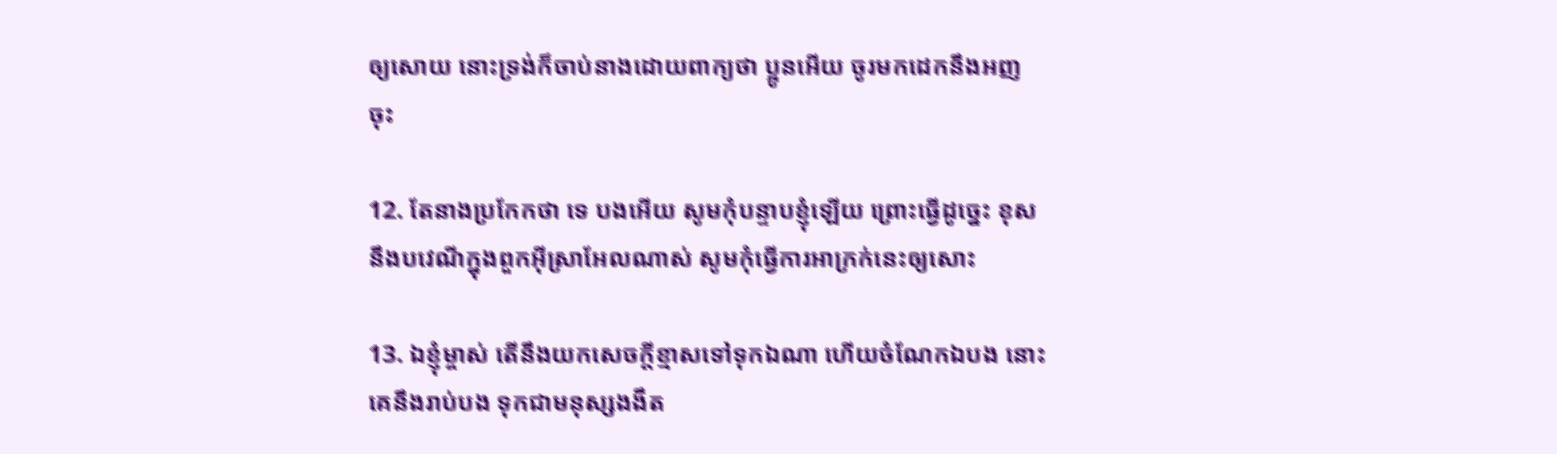ឲ្យសោយ នោះទ្រង់ក៏ចាប់នាងដោយពាក្យថា ប្អូនអើយ ចូរមកដេកនឹងអញចុះ

12. តែនាងប្រកែកថា ទេ បងអើយ សូមកុំបន្ទាបខ្ញុំឡើយ ព្រោះធ្វើដូច្នេះ ខុសនឹងបវេណីក្នុងពួកអ៊ីស្រា‌អែលណាស់ សូមកុំធ្វើការអាក្រក់នេះឲ្យសោះ

13. ឯខ្ញុំម្ចាស់ តើនឹងយកសេចក្តីខ្មាសទៅទុកឯណា ហើយចំណែកឯបង នោះគេនឹងរាប់បង ទុកជាមនុស្សងងឹត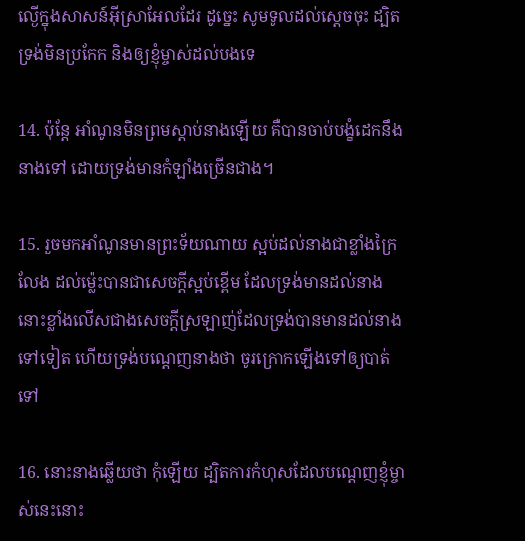ល្ងើក្នុងសាសន៍អ៊ីស្រា‌អែលដែរ ដូច្នេះ សូមទូលដល់ស្តេចចុះ ដ្បិតទ្រង់មិនប្រកែក និងឲ្យខ្ញុំម្ចាស់ដល់បងទេ

14. ប៉ុន្តែ អាំណូនមិនព្រមស្តាប់នាងឡើយ គឺបានចាប់បង្ខំដេកនឹងនាងទៅ ដោយទ្រង់មានកំឡាំងច្រើនជាង។

15. រួចមកអាំណូនមានព្រះ‌ទ័យណាយ ស្អប់ដល់នាងជាខ្លាំងក្រៃលែង ដល់ម៉្លេះបានជាសេចក្តីស្អប់ខ្ពើម ដែលទ្រង់មានដល់នាង នោះខ្លាំងលើសជាងសេចក្តីស្រឡាញ់ដែលទ្រង់បានមានដល់នាងទៅទៀត ហើយទ្រង់បណ្តេញនាងថា ចូរក្រោកឡើងទៅឲ្យបាត់ទៅ

16. នោះនាងឆ្លើយថា កុំឡើយ ដ្បិតការកំហុសដែលបណ្តេញខ្ញុំម្ចាស់នេះនោះ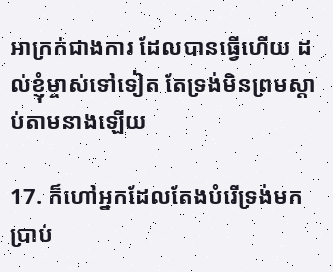អាក្រក់ជាងការ ដែលបានធ្វើហើយ ដល់ខ្ញុំម្ចាស់ទៅទៀត តែទ្រង់មិនព្រមស្តាប់តាមនាងឡើយ

17. ក៏ហៅអ្នកដែលតែងបំរើទ្រង់មកប្រាប់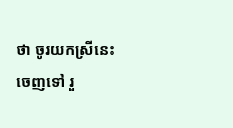ថា ចូរយកស្រីនេះចេញទៅ រួ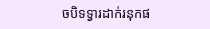ចបិទទ្វារដាក់រនុកផ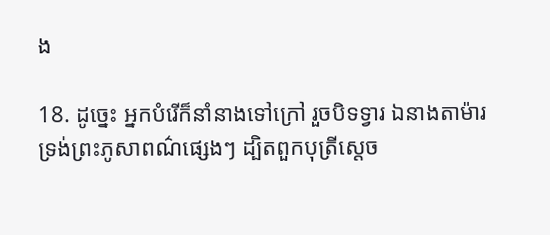ង

18. ដូច្នេះ អ្នកបំរើក៏នាំនាងទៅក្រៅ រួចបិទទ្វារ ឯនាងតាម៉ារ ទ្រង់ព្រះ‌ភូសាពណ៌ផ្សេងៗ ដ្បិតពួកបុត្រីស្តេច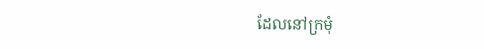ដែលនៅក្រមុំ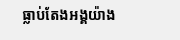ធ្លាប់តែងអង្គយ៉ាង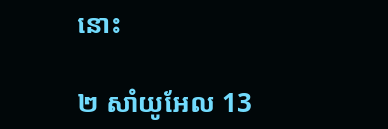នោះ

២ សាំយូអែល 13